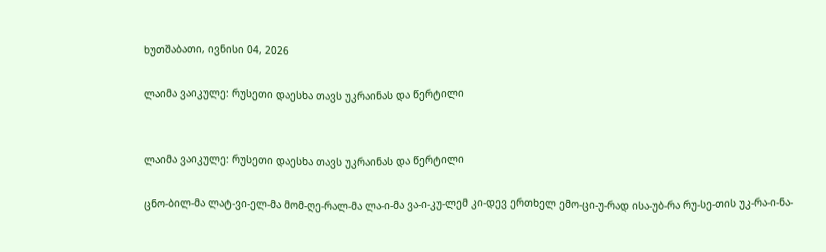ხუთშაბათი, ივნისი 04, 2026

ლაიმა ვაიკულე: რუსეთი დაესხა თავს უკრაინას და წერტილი


ლაიმა ვაიკულე: რუსეთი დაესხა თავს უკრაინას და წერტილი

ცნო-ბილ-მა ლატ-ვი-ელ-მა მომ-ღე-რალ-მა ლა-ი-მა ვა-ი-კუ-ლემ კი-დევ ერთხელ ემო-ცი-უ-რად ისა-უბ-რა რუ-სე-თის უკ-რა-ი-ნა-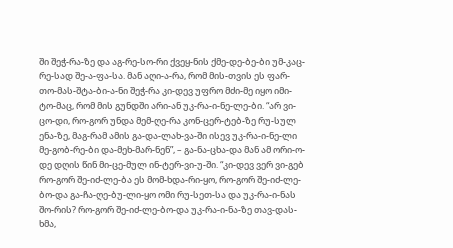ში შეჭ-რა-ზე და აგ-რე-სო-რი ქვეყ-ნის ქმე-დე-ბე-ბი უმ-კაც-რე-სად შე-ა-ფა-სა. მან აღი-ა-რა, რომ მის-თვის ეს ფარ-თო-მას-შტა-ბი-ა-ნი შეჭ-რა კი-დევ უფრო მძი-მე იყო იმი-ტო-მაც, რომ მის გუნდში არი-ან უკ-რა-ი-ნე-ლე-ბი. “არ ვი-ცო-დი, რო-გორ უნდა მემ-ღე-რა კონ-ცერ-ტებ-ზე რუ-სულ ენა-ზე, მაგ-რამ ამის გა-და-ლახ-ვა-ში ისევ უკ-რა-ი-ნე-ლი მე-გობ-რე-ბი და-მეხ-მარ-ნენ”, – გა-ნა-ცხა-და მან ამ ორი-ო-დე დღის წინ მი-ცე-მულ ინ-ტერ-ვი-უ-ში. “კი-დევ ვერ ვი-გებ რო-გორ შე-იძ-ლე-ბა ეს მომ-ხდა-რი-ყო, რო-გორ შე-იძ-ლე-ბო-და გა-ჩა-ღე-ბუ-ლი-ყო ომი რუ-სეთ-სა და უკ-რა-ი-ნას შო-რის? რო-გორ შე-იძ-ლე-ბო-და უკ-რა-ი-ნა-ზე თავ-დას-ხმა,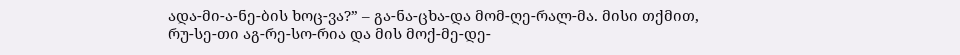ადა-მი-ა-ნე-ბის ხოც-ვა?” – გა-ნა-ცხა-და მომ-ღე-რალ-მა. მისი თქმით, რუ-სე-თი აგ-რე-სო-რია და მის მოქ-მე-დე-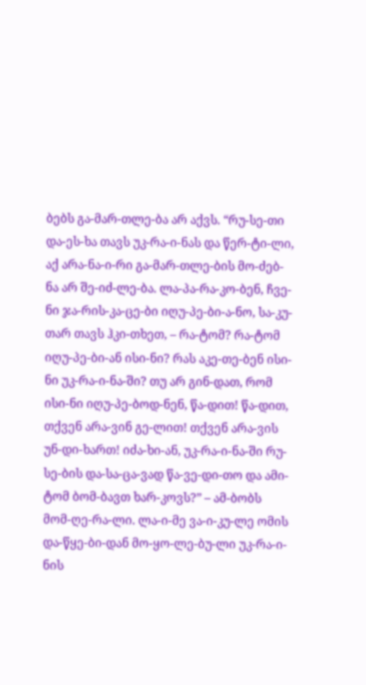ბებს გა-მარ-თლე-ბა არ აქვს. “რუ-სე-თი და-ეს-ხა თავს უკ-რა-ი-ნას და წერ-ტი-ლი, აქ არა-ნა-ი-რი გა-მარ-თლე-ბის მო-ძებ-ნა არ შე-იძ-ლე-ბა. ლა-პა-რა-კო-ბენ, ჩვე-ნი ჯა-რის-კა-ცე-ბი იღუ-პე-ბი-ა-ნო, სა-კუ-თარ თავს ჰკი-თხეთ, – რა-ტომ? რა-ტომ იღუ-პე-ბი-ან ისი-ნი? რას აკე-თე-ბენ ისი-ნი უკ-რა-ი-ნა-ში? თუ არ გინ-დათ, რომ ისი-ნი იღუ-პე-ბოდ-ნენ, წა-დით! წა-დით, თქვენ არა-ვინ გე-ლით! თქვენ არა-ვის უნ-დი-ხართ! იძა-ხი-ან, უკ-რა-ი-ნა-ში რუ-სე-ბის და-სა-ცა-ვად წა-ვე-დი-თო და ამი-ტომ ბომ-ბავთ ხარ-კოვს?” – ამ-ბობს მომ-ღე-რა-ლი. ლა-ი-მე ვა-ი-კუ-ლე ომის და-წყე-ბი-დან მო-ყო-ლე-ბუ-ლი უკ-რა-ი-ნის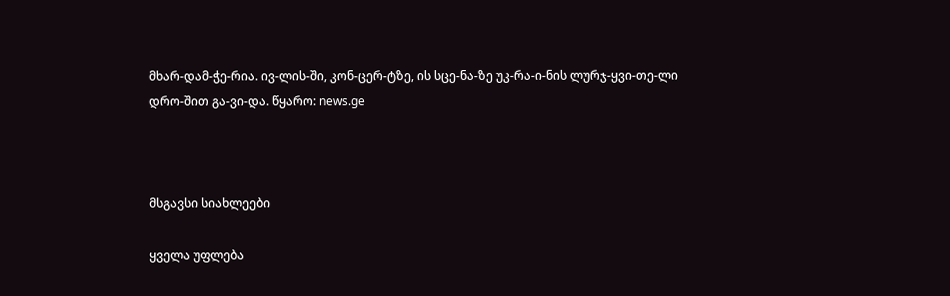მხარ-დამ-ჭე-რია. ივ-ლის-ში, კონ-ცერ-ტზე, ის სცე-ნა-ზე უკ-რა-ი-ნის ლურჯ-ყვი-თე-ლი დრო-შით გა-ვი-და. წყარო: news.ge



მსგავსი სიახლეები

ყველა უფლება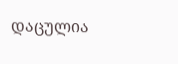დაცულია